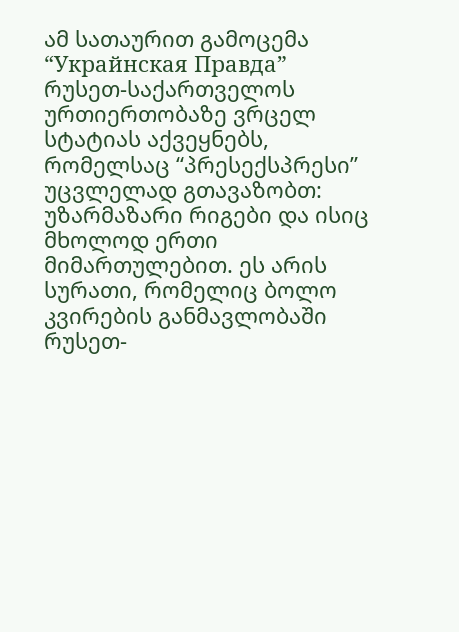ამ სათაურით გამოცემა “Украйнская Правда” რუსეთ-საქართველოს ურთიერთობაზე ვრცელ სტატიას აქვეყნებს, რომელსაც “პრესექსპრესი” უცვლელად გთავაზობთ:
უზარმაზარი რიგები და ისიც მხოლოდ ერთი მიმართულებით. ეს არის სურათი, რომელიც ბოლო კვირების განმავლობაში რუსეთ-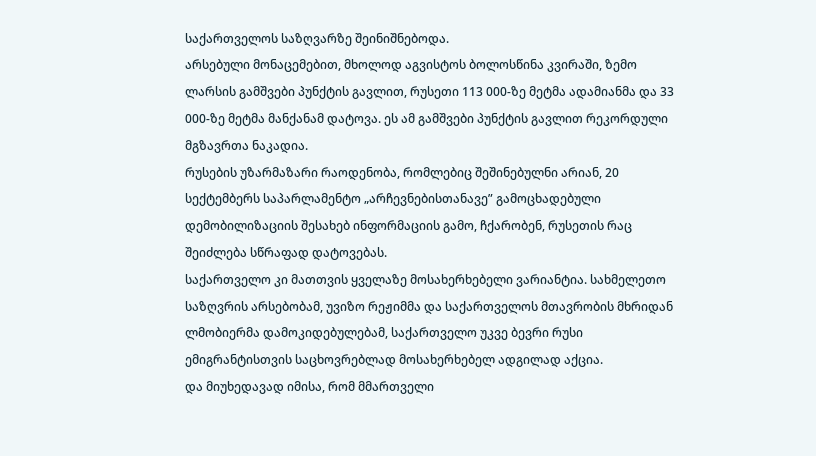საქართველოს საზღვარზე შეინიშნებოდა.
არსებული მონაცემებით, მხოლოდ აგვისტოს ბოლოსწინა კვირაში, ზემო ლარსის გამშვები პუნქტის გავლით, რუსეთი 113 000-ზე მეტმა ადამიანმა და 33 000-ზე მეტმა მანქანამ დატოვა. ეს ამ გამშვები პუნქტის გავლით რეკორდული მგზავრთა ნაკადია.
რუსების უზარმაზარი რაოდენობა, რომლებიც შეშინებულნი არიან, 20 სექტემბერს საპარლამენტო „არჩევნებისთანავე” გამოცხადებული დემობილიზაციის შესახებ ინფორმაციის გამო, ჩქარობენ, რუსეთის რაც შეიძლება სწრაფად დატოვებას.
საქართველო კი მათთვის ყველაზე მოსახერხებელი ვარიანტია. სახმელეთო საზღვრის არსებობამ, უვიზო რეჟიმმა და საქართველოს მთავრობის მხრიდან ლმობიერმა დამოკიდებულებამ, საქართველო უკვე ბევრი რუსი ემიგრანტისთვის საცხოვრებლად მოსახერხებელ ადგილად აქცია.
და მიუხედავად იმისა, რომ მმართველი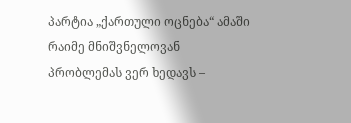პარტია „ქართული ოცნება“ ამაში რაიმე მნიშვნელოვან პრობლემას ვერ ხედავს –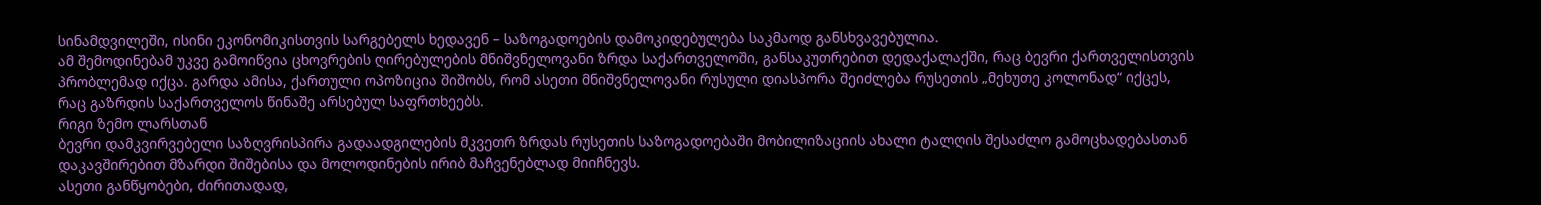სინამდვილეში, ისინი ეკონომიკისთვის სარგებელს ხედავენ – საზოგადოების დამოკიდებულება საკმაოდ განსხვავებულია.
ამ შემოდინებამ უკვე გამოიწვია ცხოვრების ღირებულების მნიშვნელოვანი ზრდა საქართველოში, განსაკუთრებით დედაქალაქში, რაც ბევრი ქართველისთვის პრობლემად იქცა. გარდა ამისა, ქართული ოპოზიცია შიშობს, რომ ასეთი მნიშვნელოვანი რუსული დიასპორა შეიძლება რუსეთის „მეხუთე კოლონად“ იქცეს, რაც გაზრდის საქართველოს წინაშე არსებულ საფრთხეებს.
რიგი ზემო ლარსთან
ბევრი დამკვირვებელი საზღვრისპირა გადაადგილების მკვეთრ ზრდას რუსეთის საზოგადოებაში მობილიზაციის ახალი ტალღის შესაძლო გამოცხადებასთან დაკავშირებით მზარდი შიშებისა და მოლოდინების ირიბ მაჩვენებლად მიიჩნევს.
ასეთი განწყობები, ძირითადად,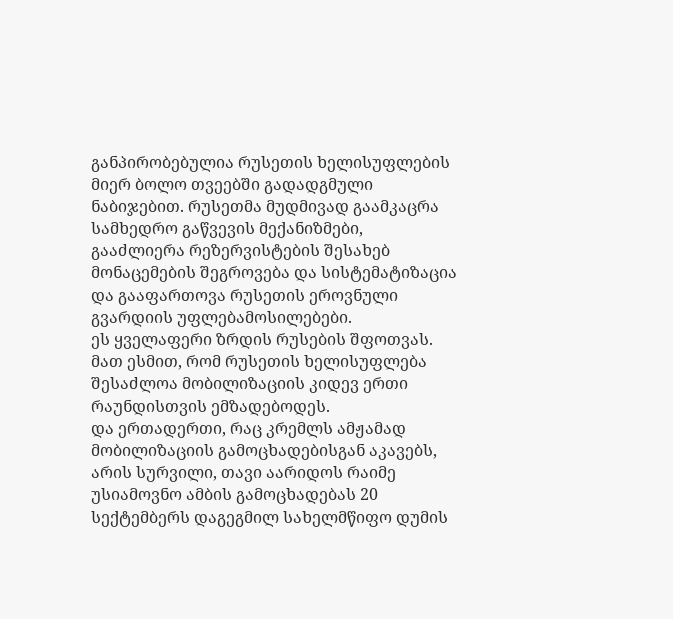განპირობებულია რუსეთის ხელისუფლების მიერ ბოლო თვეებში გადადგმული ნაბიჯებით. რუსეთმა მუდმივად გაამკაცრა სამხედრო გაწვევის მექანიზმები, გააძლიერა რეზერვისტების შესახებ მონაცემების შეგროვება და სისტემატიზაცია და გააფართოვა რუსეთის ეროვნული გვარდიის უფლებამოსილებები.
ეს ყველაფერი ზრდის რუსების შფოთვას.
მათ ესმით, რომ რუსეთის ხელისუფლება შესაძლოა მობილიზაციის კიდევ ერთი რაუნდისთვის ემზადებოდეს.
და ერთადერთი, რაც კრემლს ამჟამად მობილიზაციის გამოცხადებისგან აკავებს, არის სურვილი, თავი აარიდოს რაიმე უსიამოვნო ამბის გამოცხადებას 20 სექტემბერს დაგეგმილ სახელმწიფო დუმის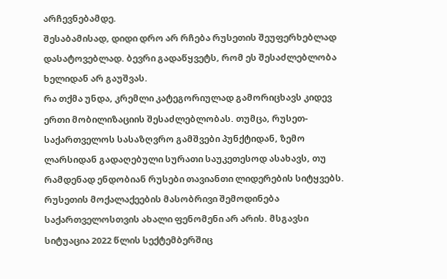არჩევნებამდე.
შესაბამისად, დიდი დრო არ რჩება რუსეთის შეუფერხებლად დასატოვებლად. ბევრი გადაწყვეტს, რომ ეს შესაძლებლობა ხელიდან არ გაუშვას.
რა თქმა უნდა, კრემლი კატეგორიულად გამორიცხავს კიდევ ერთი მობილიზაციის შესაძლებლობას. თუმცა, რუსეთ-საქართველოს სასაზღვრო გამშვები პუნქტიდან, ზემო ლარსიდან გადაღებული სურათი საუკეთესოდ ასახავს, თუ რამდენად ენდობიან რუსები თავიანთი ლიდერების სიტყვებს.
რუსეთის მოქალაქეების მასობრივი შემოდინება საქართველოსთვის ახალი ფენომენი არ არის. მსგავსი სიტუაცია 2022 წლის სექტემბერშიც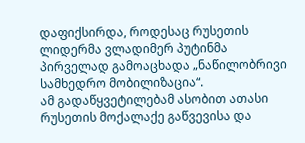დაფიქსირდა, როდესაც რუსეთის ლიდერმა ვლადიმერ პუტინმა პირველად გამოაცხადა „ნაწილობრივი სამხედრო მობილიზაცია“.
ამ გადაწყვეტილებამ ასობით ათასი რუსეთის მოქალაქე გაწვევისა და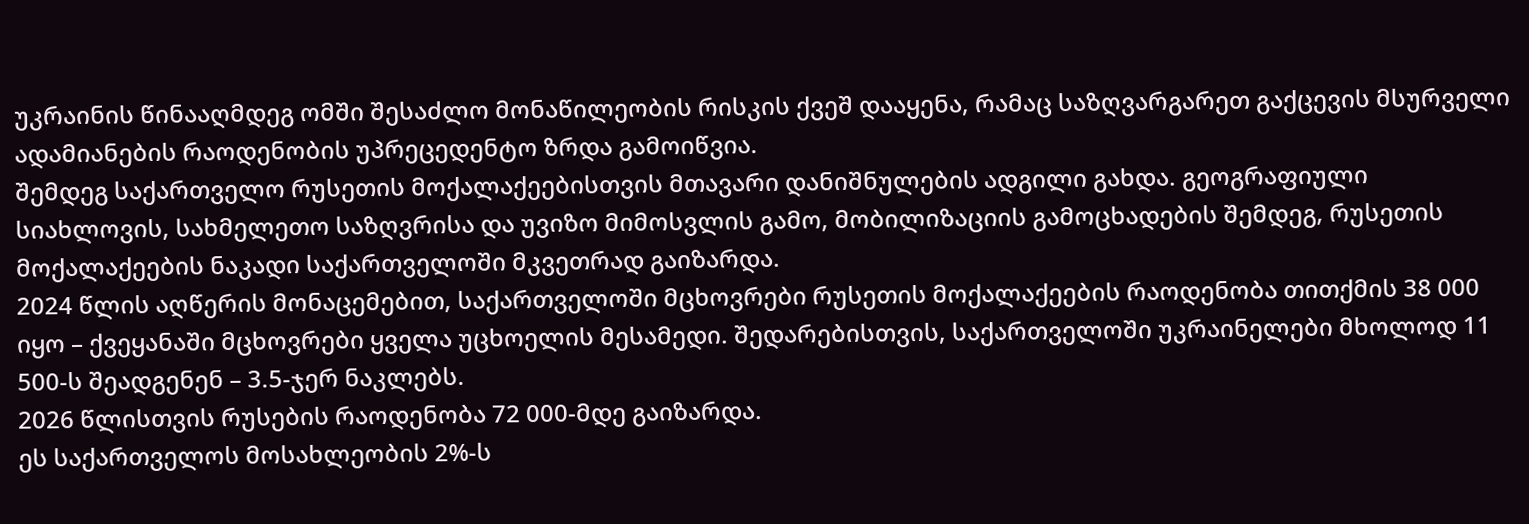უკრაინის წინააღმდეგ ომში შესაძლო მონაწილეობის რისკის ქვეშ დააყენა, რამაც საზღვარგარეთ გაქცევის მსურველი ადამიანების რაოდენობის უპრეცედენტო ზრდა გამოიწვია.
შემდეგ საქართველო რუსეთის მოქალაქეებისთვის მთავარი დანიშნულების ადგილი გახდა. გეოგრაფიული სიახლოვის, სახმელეთო საზღვრისა და უვიზო მიმოსვლის გამო, მობილიზაციის გამოცხადების შემდეგ, რუსეთის მოქალაქეების ნაკადი საქართველოში მკვეთრად გაიზარდა.
2024 წლის აღწერის მონაცემებით, საქართველოში მცხოვრები რუსეთის მოქალაქეების რაოდენობა თითქმის 38 000 იყო – ქვეყანაში მცხოვრები ყველა უცხოელის მესამედი. შედარებისთვის, საქართველოში უკრაინელები მხოლოდ 11 500-ს შეადგენენ – 3.5-ჯერ ნაკლებს.
2026 წლისთვის რუსების რაოდენობა 72 000-მდე გაიზარდა.
ეს საქართველოს მოსახლეობის 2%-ს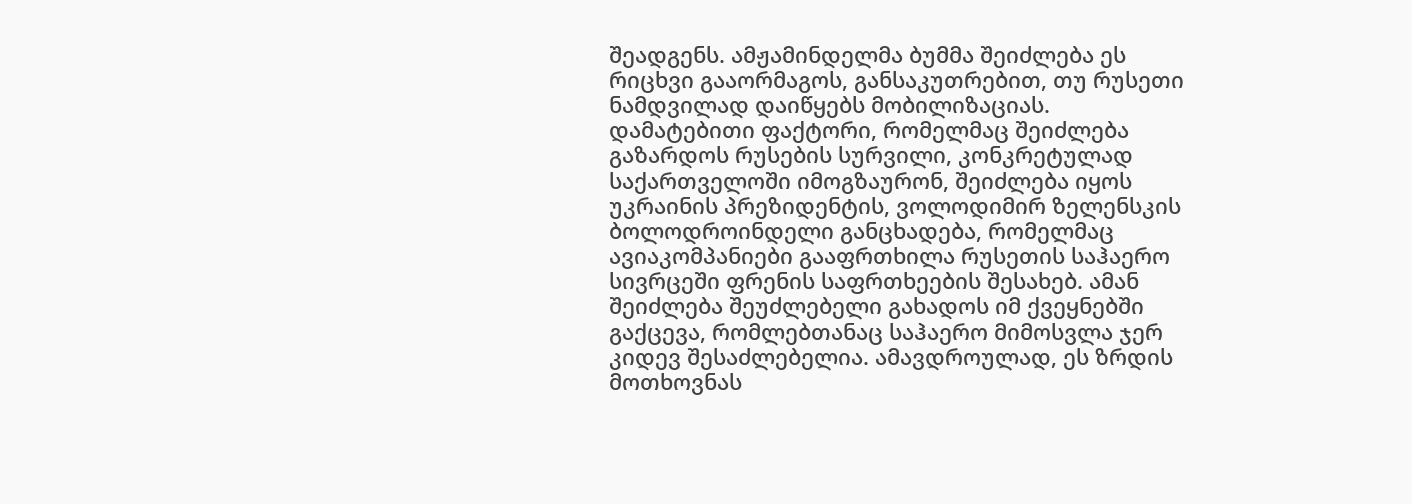შეადგენს. ამჟამინდელმა ბუმმა შეიძლება ეს რიცხვი გააორმაგოს, განსაკუთრებით, თუ რუსეთი ნამდვილად დაიწყებს მობილიზაციას.
დამატებითი ფაქტორი, რომელმაც შეიძლება გაზარდოს რუსების სურვილი, კონკრეტულად საქართველოში იმოგზაურონ, შეიძლება იყოს უკრაინის პრეზიდენტის, ვოლოდიმირ ზელენსკის ბოლოდროინდელი განცხადება, რომელმაც ავიაკომპანიები გააფრთხილა რუსეთის საჰაერო სივრცეში ფრენის საფრთხეების შესახებ. ამან შეიძლება შეუძლებელი გახადოს იმ ქვეყნებში გაქცევა, რომლებთანაც საჰაერო მიმოსვლა ჯერ კიდევ შესაძლებელია. ამავდროულად, ეს ზრდის მოთხოვნას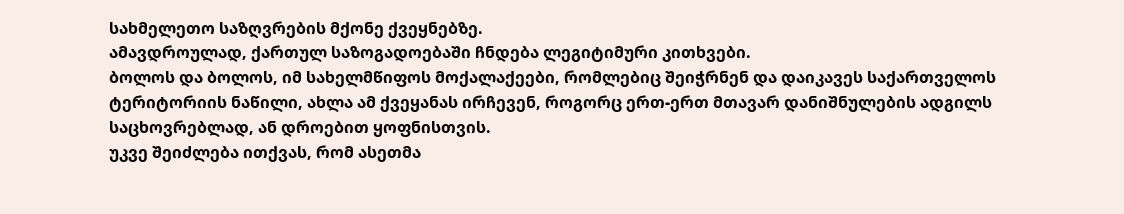სახმელეთო საზღვრების მქონე ქვეყნებზე.
ამავდროულად, ქართულ საზოგადოებაში ჩნდება ლეგიტიმური კითხვები.
ბოლოს და ბოლოს, იმ სახელმწიფოს მოქალაქეები, რომლებიც შეიჭრნენ და დაიკავეს საქართველოს ტერიტორიის ნაწილი, ახლა ამ ქვეყანას ირჩევენ, როგორც ერთ-ერთ მთავარ დანიშნულების ადგილს საცხოვრებლად, ან დროებით ყოფნისთვის.
უკვე შეიძლება ითქვას, რომ ასეთმა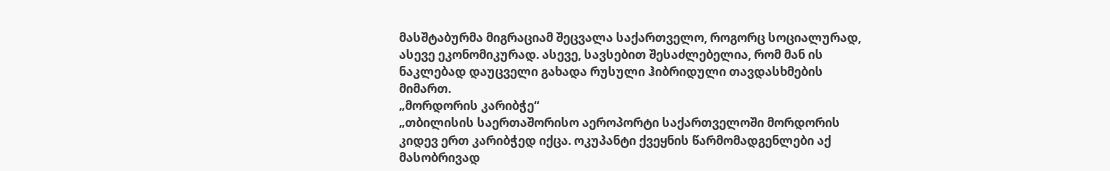მასშტაბურმა მიგრაციამ შეცვალა საქართველო, როგორც სოციალურად, ასევე ეკონომიკურად. ასევე, სავსებით შესაძლებელია, რომ მან ის ნაკლებად დაუცველი გახადა რუსული ჰიბრიდული თავდასხმების მიმართ.
„მორდორის კარიბჭე“
„თბილისის საერთაშორისო აეროპორტი საქართველოში მორდორის კიდევ ერთ კარიბჭედ იქცა. ოკუპანტი ქვეყნის წარმომადგენლები აქ მასობრივად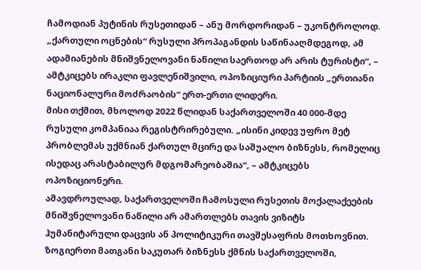ჩამოდიან პუტინის რუსეთიდან – ანუ მორდორიდან – უკონტროლოდ. „ქართული ოცნების“ რუსული პროპაგანდის საწინააღმდეგოდ, ამ ადამიანების მნიშვნელოვანი ნაწილი საერთოდ არ არის ტურისტი“, – ამტკიცებს ირაკლი ფავლენიშვილი, ოპოზიციური პარტიის „ერთიანი ნაციონალური მოძრაობის“ ერთ-ერთი ლიდერი.
მისი თქმით, მხოლოდ 2022 წლიდან საქართველოში 40 000-მდე რუსული კომპანიაა რეგისტრირებული. „ისინი კიდევ უფრო მეტ პრობლემას უქმნიან ქართულ მცირე და საშუალო ბიზნესს, რომელიც ისედაც არასტაბილურ მდგომარეობაშია“, – ამტკიცებს ოპოზიციონერი.
ამავდროულად, საქართველოში ჩამოსული რუსეთის მოქალაქეების მნიშვნელოვანი ნაწილი არ ამართლებს თავის ვიზიტს ჰუმანიტარული დაცვის ან პოლიტიკური თავშესაფრის მოთხოვნით. ზოგიერთი მათგანი საკუთარ ბიზნესს ქმნის საქართველოში,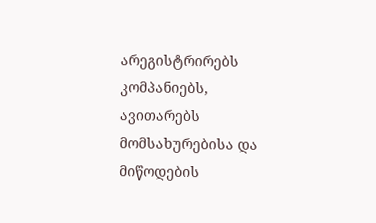არეგისტრირებს კომპანიებს, ავითარებს მომსახურებისა და მიწოდების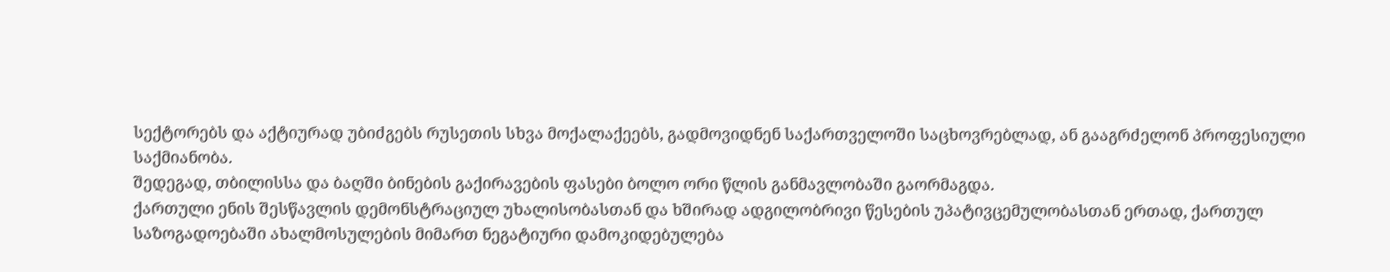სექტორებს და აქტიურად უბიძგებს რუსეთის სხვა მოქალაქეებს, გადმოვიდნენ საქართველოში საცხოვრებლად, ან გააგრძელონ პროფესიული საქმიანობა.
შედეგად, თბილისსა და ბაღში ბინების გაქირავების ფასები ბოლო ორი წლის განმავლობაში გაორმაგდა.
ქართული ენის შესწავლის დემონსტრაციულ უხალისობასთან და ხშირად ადგილობრივი წესების უპატივცემულობასთან ერთად, ქართულ საზოგადოებაში ახალმოსულების მიმართ ნეგატიური დამოკიდებულება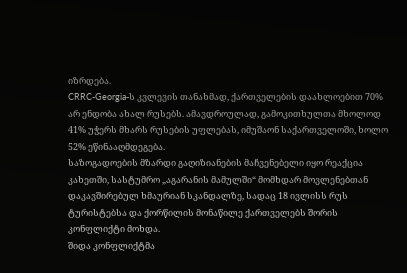იზრდება.
CRRC-Georgia-ს კვლევის თანახმად, ქართველების დაახლოებით 70% არ ენდობა ახალ რუსებს. ამავდროულად, გამოკითხულთა მხოლოდ 41% უჭერს მხარს რუსების უფლებას, იმუშაონ საქართველოში, ხოლო 52% ეწინააღმდეგება.
საზოგადოების მზარდი გაღიზიანების მაჩვენებელი იყო რეაქცია კახეთში, სასტუმრო „აგარანის მამულში“ მომხდარ მოვლენებთან დაკავშირებულ ხმაურიან სკანდალზე, სადაც 18 ივლისს რუს ტურისტებსა და ქორწილის მონაწილე ქართველებს შორის კონფლიქტი მოხდა.
შიდა კონფლიქტმა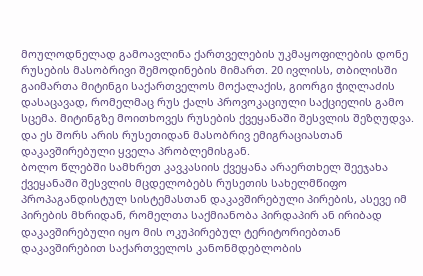მოულოდნელად გამოავლინა ქართველების უკმაყოფილების დონე რუსების მასობრივი შემოდინების მიმართ. 20 ივლისს, თბილისში გაიმართა მიტინგი საქართველოს მოქალაქის, გიორგი ჭიღლაძის დასაცავად, რომელმაც რუს ქალს პროვოკაციული საქციელის გამო სცემა. მიტინგზე მოითხოვეს რუსების ქვეყანაში შესვლის შეზღუდვა.
და ეს შორს არის რუსეთიდან მასობრივ ემიგრაციასთან დაკავშირებული ყველა პრობლემისგან.
ბოლო წლებში სამხრეთ კავკასიის ქვეყანა არაერთხელ შეეჯახა ქვეყანაში შესვლის მცდელობებს რუსეთის სახელმწიფო პროპაგანდისტულ სისტემასთან დაკავშირებული პირების, ასევე იმ პირების მხრიდან, რომელთა საქმიანობა პირდაპირ ან ირიბად დაკავშირებული იყო მის ოკუპირებულ ტერიტორიებთან დაკავშირებით საქართველოს კანონმდებლობის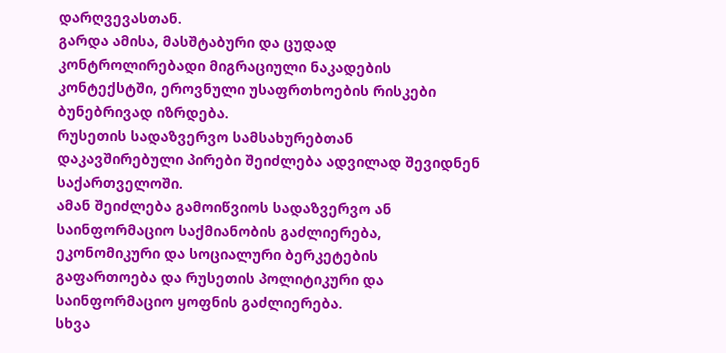დარღვევასთან.
გარდა ამისა, მასშტაბური და ცუდად კონტროლირებადი მიგრაციული ნაკადების კონტექსტში, ეროვნული უსაფრთხოების რისკები ბუნებრივად იზრდება.
რუსეთის სადაზვერვო სამსახურებთან დაკავშირებული პირები შეიძლება ადვილად შევიდნენ საქართველოში.
ამან შეიძლება გამოიწვიოს სადაზვერვო ან საინფორმაციო საქმიანობის გაძლიერება, ეკონომიკური და სოციალური ბერკეტების გაფართოება და რუსეთის პოლიტიკური და საინფორმაციო ყოფნის გაძლიერება.
სხვა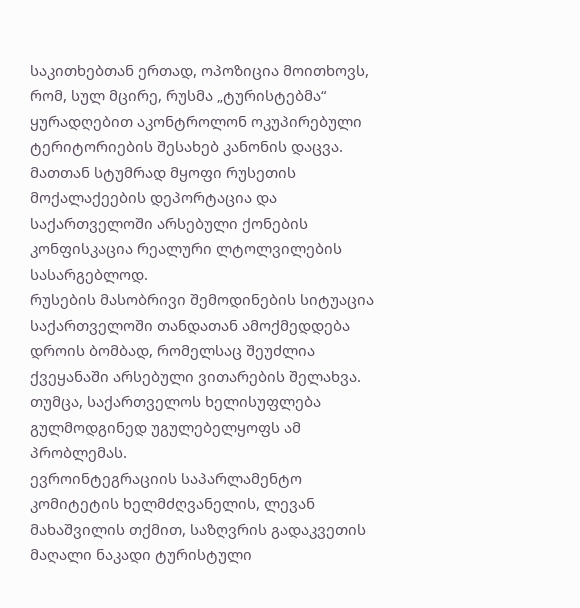საკითხებთან ერთად, ოპოზიცია მოითხოვს, რომ, სულ მცირე, რუსმა „ტურისტებმა“ ყურადღებით აკონტროლონ ოკუპირებული ტერიტორიების შესახებ კანონის დაცვა. მათთან სტუმრად მყოფი რუსეთის მოქალაქეების დეპორტაცია და საქართველოში არსებული ქონების კონფისკაცია რეალური ლტოლვილების სასარგებლოდ.
რუსების მასობრივი შემოდინების სიტუაცია საქართველოში თანდათან ამოქმედდება დროის ბომბად, რომელსაც შეუძლია ქვეყანაში არსებული ვითარების შელახვა.
თუმცა, საქართველოს ხელისუფლება გულმოდგინედ უგულებელყოფს ამ პრობლემას.
ევროინტეგრაციის საპარლამენტო კომიტეტის ხელმძღვანელის, ლევან მახაშვილის თქმით, საზღვრის გადაკვეთის მაღალი ნაკადი ტურისტული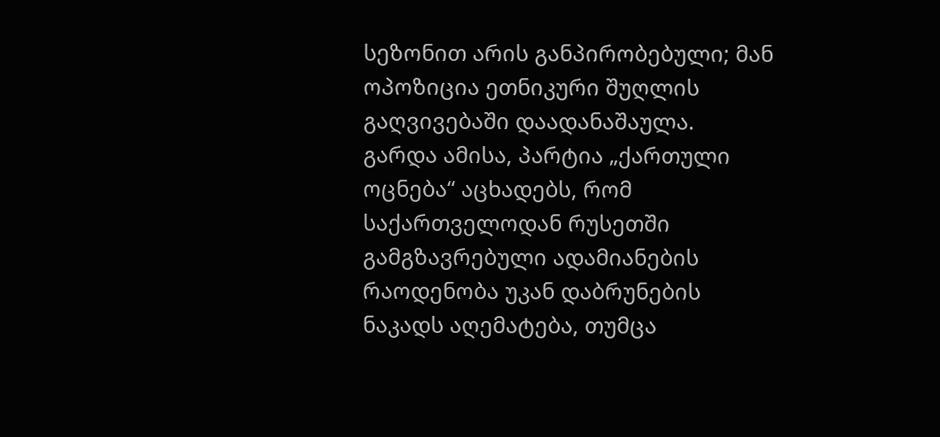სეზონით არის განპირობებული; მან ოპოზიცია ეთნიკური შუღლის გაღვივებაში დაადანაშაულა.
გარდა ამისა, პარტია „ქართული ოცნება“ აცხადებს, რომ საქართველოდან რუსეთში გამგზავრებული ადამიანების რაოდენობა უკან დაბრუნების ნაკადს აღემატება, თუმცა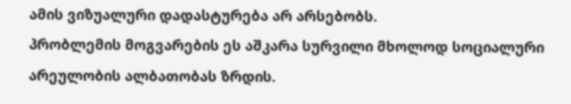ამის ვიზუალური დადასტურება არ არსებობს.
პრობლემის მოგვარების ეს აშკარა სურვილი მხოლოდ სოციალური არეულობის ალბათობას ზრდის.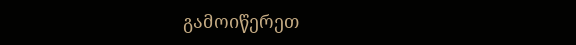გამოიწერეთ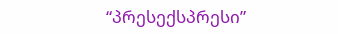“პრესექსპრესი”